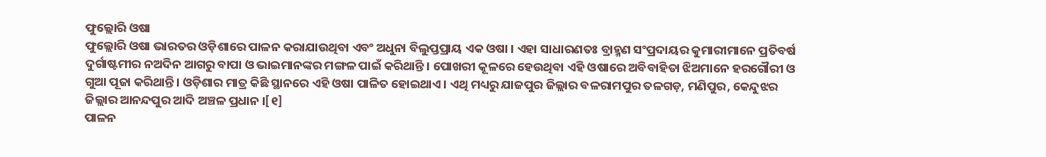ଫୁଲ୍ଲୋରି ଓଷା
ଫୁଲ୍ଲୋରି ଓଷା ଭାରତର ଓଡ଼ିଶାରେ ପାଳନ କରାଯାଉଥିବା ଏବଂ ଅଧୁନା ବିଲୁପ୍ତପ୍ରାୟ ଏକ ଓଷା । ଏହା ସାଧାରଣତଃ ବ୍ରାହ୍ମଣ ସଂପ୍ରଦାୟର କୁମାରୀମାନେ ପ୍ରତିବର୍ଷ ଦୁର୍ଗାଷ୍ଟମୀର ନଅଦିନ ଆଗରୁ ବାପା ଓ ଭାଇମାନଙ୍କର ମଙ୍ଗଳ ପାଇଁ କରିଥାନ୍ତି । ପୋଖରୀ କୂଳରେ ହେଉଥିବା ଏହି ଓଷାରେ ଅବିବାହିତା ଝିଅମାନେ ହରଗୌରୀ ଓ ଗୁଆ ପୂଜା କରିଥାନ୍ତି । ଓଡ଼ିଶାର ମାତ୍ର କିଛି ସ୍ଥାନରେ ଏହି ଓଷା ପାଳିତ ହୋଇଥାଏ । ଏଥି ମଧ୍ୟରୁ ଯାଜପୁର ଜିଲ୍ଲାର ବଳରାମପୁର ତଳଗଡ଼, ମଣିପୁର, କେନ୍ଦୁଝର ଜିଲ୍ଲାର ଆନନ୍ଦପୁର ଆଦି ଅଞ୍ଚଳ ପ୍ରଧାନ ।[୧]
ପାଳନ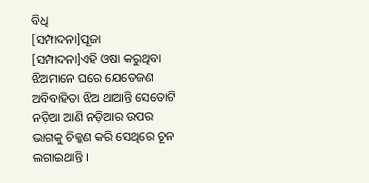ବିଧି
[ସମ୍ପାଦନା]ପୂଜା
[ସମ୍ପାଦନା]ଏହି ଓଷା କରୁଥିବା ଝିଅମାନେ ଘରେ ଯେତେଜଣ ଅବିବାହିତା ଝିଅ ଥାଆନ୍ତି ସେତୋଟି ନଡ଼ିଆ ଆଣି ନଡ଼ିଆର ଉପର ଭାଗକୁ ଚିକ୍କଣ କରି ସେଥିରେ ଚୂନ ଲଗାଇଥାନ୍ତି ।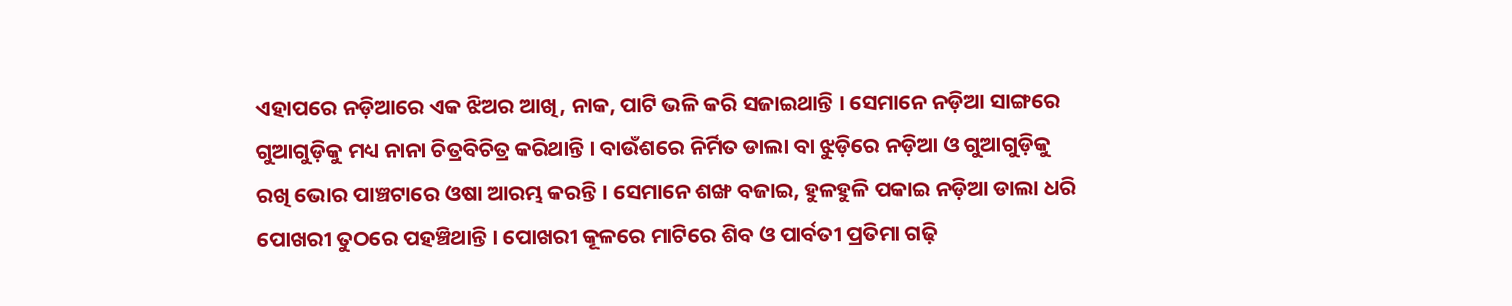ଏହାପରେ ନଡ଼ିଆରେ ଏକ ଝିଅର ଆଖି, ନାକ, ପାଟି ଭଳି କରି ସଜାଇଥାନ୍ତି । ସେମାନେ ନଡ଼ିଆ ସାଙ୍ଗରେ ଗୁଆଗୁଡ଼ିକୁ ମଧ୍ୟ ନାନା ଚିତ୍ରବିଚିତ୍ର କରିଥାନ୍ତି । ବାଉଁଶରେ ନିର୍ମିତ ଡାଲା ବା ଝୁଡ଼ିରେ ନଡ଼ିଆ ଓ ଗୁଆଗୁଡ଼ିକୁ ରଖି ଭୋର ପାଞ୍ଚଟାରେ ଓଷା ଆରମ୍ଭ କରନ୍ତି । ସେମାନେ ଶଙ୍ଖ ବଜାଇ, ହୁଳହୁଳି ପକାଇ ନଡ଼ିଆ ଡାଲା ଧରି ପୋଖରୀ ତୁଠରେ ପହଞ୍ଚିଥାନ୍ତି । ପୋଖରୀ କୂଳରେ ମାଟିରେ ଶିବ ଓ ପାର୍ବତୀ ପ୍ରତିମା ଗଢ଼ି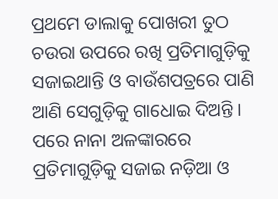ପ୍ରଥମେ ଡାଲାକୁ ପୋଖରୀ ତୁଠ ଚଉରା ଉପରେ ରଖି ପ୍ରତିମାଗୁଡ଼ିକୁ ସଜାଇଥାନ୍ତି ଓ ବାଉଁଶପତ୍ରରେ ପାଣି ଆଣି ସେଗୁଡ଼ିକୁ ଗାଧୋଇ ଦିଅନ୍ତି । ପରେ ନାନା ଅଳଙ୍କାରରେ ପ୍ରତିମାଗୁଡ଼ିକୁ ସଜାଇ ନଡ଼ିଆ ଓ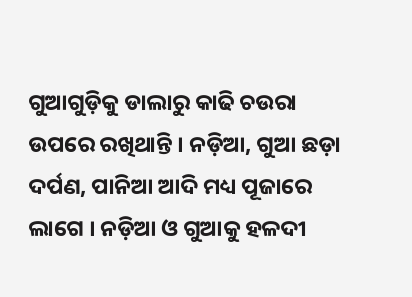ଗୁଆଗୁଡ଼ିକୁ ଡାଲାରୁ କାଢି ଚଉରା ଉପରେ ରଖିଥାନ୍ତି । ନଡ଼ିଆ, ଗୁଆ ଛଡ଼ା ଦର୍ପଣ, ପାନିଆ ଆଦି ମଧ୍ୟ ପୂଜାରେ ଲାଗେ । ନଡ଼ିଆ ଓ ଗୁଆକୁ ହଳଦୀ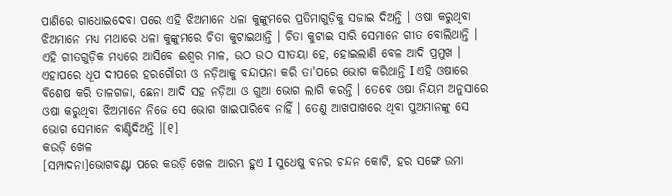ପାଣିରେ ଗାଧୋଇଦେବା ପରେ ଏହି ଝିଅମାନେ ଧଳା କୁଙ୍କୁମରେ ପ୍ରତିମାଗୁଡ଼ିକୁ ସଜାଇ ଦିଅନ୍ତି । ଓଷା କରୁଥିବା ଝିଅମାନେ ମଧ୍ୟ ମଥାରେ ଧଳା କୁଙ୍କୁମରେ ଚିତା କୁଟାଇଥାନ୍ତି । ଚିତା କୁଟାଇ ସାରି ସେମାନେ ଗୀତ ବୋଲିଥାନ୍ତି । ଏହି ଗୀତଗୁଡ଼ିକ ମଧ୍ୟରେ ଆସିବେ ଈଶ୍ୱର ମାଳ, ଉଠ ଉଠ ସୀତୟା ହେ, ହୋଇଲାଣି ବେଳ ଆଦି ପ୍ରମୁଖ । ଏହାପରେ ଧୂପ ଦୀପରେ ହରଗୌରୀ ଓ ନଡ଼ିଆକୁ ବନ୍ଦାପନା କରି ତା'ପରେ ଭୋଗ କରିଥାନ୍ତି I ଏହି ଓଷାରେ ବିଶେଷ କରି ତାଳଗଜା, ଛେନା ଆଦି ସହ ନଡ଼ିଆ ଓ ଗୁଆ ଭୋଗ ଲାଗି କରନ୍ତି । ତେବେ ଓଷା ନିୟମ ଅନୁସାରେ ଓଷା କରୁଥିବା ଝିଅମାନେ ନିଜେ ସେ ଭୋଗ ଖାଇପାରିବେ ନାହିଁ । ତେଣୁ ଆଖପାଖରେ ଥିବା ପୁଅମାନଙ୍କୁ ସେ ଭୋଗ ସେମାନେ ବାଣ୍ଟିଦିଅନ୍ତି ।[୧]
କଉଡ଼ି ଖେଳ
[ସମ୍ପାଦନା]ଭୋଗବଣ୍ଟା ପରେ କଉଡ଼ି ଖେଳ ଆରମ୍ଭ ହୁଏ I ସୁଧେଷୁ ବନର ଚନ୍ଦନ କୋଟି, ହର ସଙ୍ଗେ ଉମା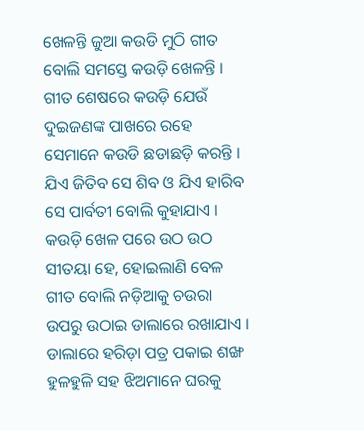ଖେଳନ୍ତି ଜୁଆ କଉଡି ମୁଠି ଗୀତ ବୋଲି ସମସ୍ତେ କଉଡ଼ି ଖେଳନ୍ତି । ଗୀତ ଶେଷରେ କଉଡ଼ି ଯେଉଁ ଦୁଇଜଣଙ୍କ ପାଖରେ ରହେ ସେମାନେ କଉଡି ଛଡାଛଡ଼ି କରନ୍ତି । ଯିଏ ଜିତିବ ସେ ଶିବ ଓ ଯିଏ ହାରିବ ସେ ପାର୍ବତୀ ବୋଲି କୁହାଯାଏ । କଉଡ଼ି ଖେଳ ପରେ ଉଠ ଉଠ ସୀତୟା ହେ, ହୋଇଲାଣି ବେଳ ଗୀତ ବୋଲି ନଡ଼ିଆକୁ ଚଉରା ଉପରୁ ଉଠାଇ ଡାଲାରେ ରଖାଯାଏ । ଡାଲାରେ ହରିଡ଼ା ପତ୍ର ପକାଇ ଶଙ୍ଖ ହୁଳହୁଳି ସହ ଝିଅମାନେ ଘରକୁ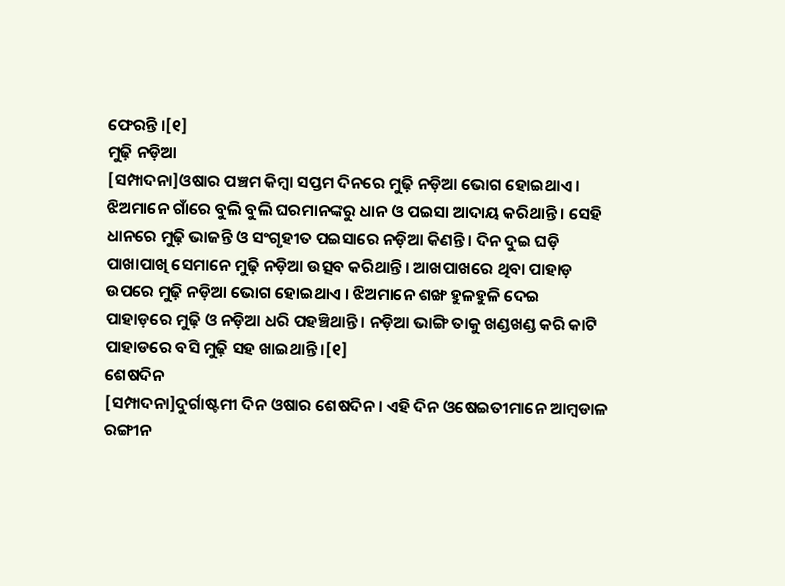ଫେରନ୍ତି ।[୧]
ମୁଢ଼ି ନଡ଼ିଆ
[ସମ୍ପାଦନା]ଓଷାର ପଞ୍ଚମ କିମ୍ବା ସପ୍ତମ ଦିନରେ ମୁଢ଼ି ନଡ଼ିଆ ଭୋଗ ହୋଇଥାଏ । ଝିଅମାନେ ଗାଁରେ ବୁଲି ବୁଲି ଘରମାନଙ୍କରୁ ଧାନ ଓ ପଇସା ଆଦାୟ କରିଥାନ୍ତି । ସେହି ଧାନରେ ମୁଢ଼ି ଭାଜନ୍ତି ଓ ସଂଗୃହୀତ ପଇସାରେ ନଡ଼ିଆ କିଣନ୍ତି । ଦିନ ଦୁଇ ଘଡ଼ି ପାଖାପାଖି ସେମାନେ ମୁଢ଼ି ନଡ଼ିଆ ଉତ୍ସବ କରିଥାନ୍ତି । ଆଖପାଖରେ ଥିବା ପାହାଡ଼ ଉପରେ ମୁଢ଼ି ନଡ଼ିଆ ଭୋଗ ହୋଇଥାଏ । ଝିଅମାନେ ଶଙ୍ଖ ହୁଳହୁଳି ଦେଇ ପାହାଡ଼ରେ ମୁଢ଼ି ଓ ନଡ଼ିଆ ଧରି ପହଞ୍ଚିଥାନ୍ତି । ନଡ଼ିଆ ଭାଙ୍ଗି ତାକୁ ଖଣ୍ଡଖଣ୍ଡ କରି କାଟି ପାହାଡରେ ବସି ମୁଢ଼ି ସହ ଖାଇଥାନ୍ତି ।[୧]
ଶେଷଦିନ
[ସମ୍ପାଦନା]ଦୁର୍ଗାଷ୍ଟମୀ ଦିନ ଓଷାର ଶେଷଦିନ । ଏହି ଦିନ ଓଷେଇତୀମାନେ ଆମ୍ବଡାଳ ରଙ୍ଗୀନ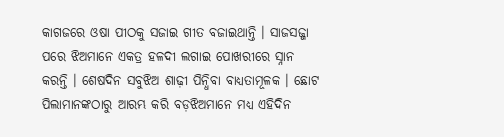କାଗଜରେ ଓଷା ପୀଠକୁ ସଜାଇ ଗୀତ ବଜାଇଥାନ୍ତି । ସାଜସଜ୍ଜା ପରେ ଝିଅମାନେ ଏକତ୍ର ହଳଦୀ ଲଗାଇ ପୋଖରୀରେ ସ୍ନାନ କରନ୍ତି । ଶେଷଦିନ ସବୁଝିଅ ଶାଢ଼ୀ ପିନ୍ଧିବା ବାଧ୍ୟତାମୂଳକ । ଛୋଟ ପିଲାମାନଙ୍କଠାରୁ ଆରମ୍ଭ କରି ବଡ଼ଝିଅମାନେ ମଧ୍ୟ ଏହିଦିନ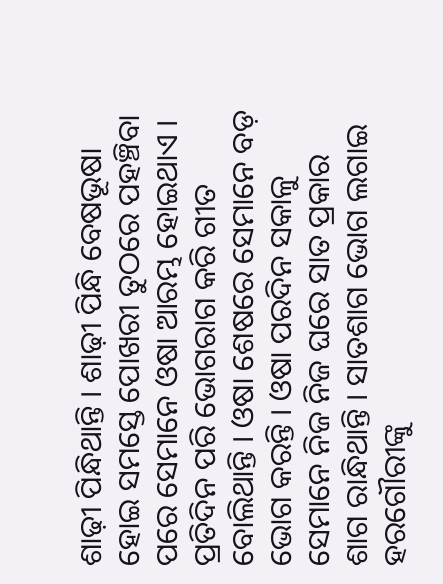ଶାଢ଼ୀ ପିନ୍ଧିଥାନ୍ତି । ଶାଢ଼ୀ ପିନ୍ଧି ବେଷଭୂଷା ହୋଇ ସମସ୍ତେ ପୋଖରୀ ତୁଠରେ ପହଞ୍ଚିବା ପରେ ସେମାନେ ଓଷା ଆରମ୍ଭ ହୋଇଥାଏ । ପ୍ରତିଦିନ ପରି ଭୋଗରାଗ କରି ଗୀତ ବୋଲିଥାନ୍ତି । ଓଷା ଶେଷରେ ସେମାନେ ବଡ଼ ଭୋଗ କରନ୍ତି । ଓଷା ପରଦିନ ସକାଳୁ ସେମାନେ ନିଜ ନିଜ ଘରେ ସାତ ପ୍ରକାର ଶାଗ ରାନ୍ଧିଥାନ୍ତି । ସାତଶାଗ ଭୋଗ ଲଗାଇ ହରଗୌରୀଙ୍କୁ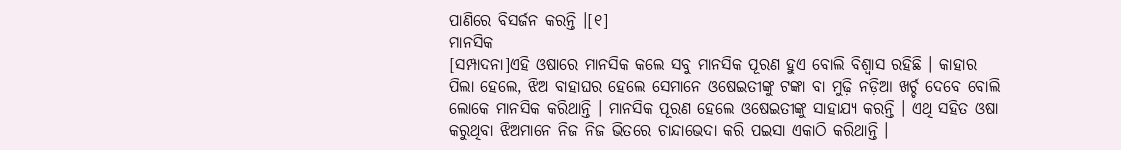ପାଣିରେ ବିସର୍ଜନ କରନ୍ତି ।[୧]
ମାନସିକ
[ସମ୍ପାଦନା]ଏହି ଓଷାରେ ମାନସିକ କଲେ ସବୁ ମାନସିକ ପୂରଣ ହୁଏ ବୋଲି ବିଶ୍ୱାସ ରହିଛି । କାହାର ପିଲା ହେଲେ, ଝିଅ ବାହାଘର ହେଲେ ସେମାନେ ଓଷେଇତୀଙ୍କୁ ଟଙ୍କା ବା ମୁଢ଼ି ନଡ଼ିଆ ଖର୍ଚ୍ଚ ଦେବେ ବୋଲି ଲୋକେ ମାନସିକ କରିଥାନ୍ତି । ମାନସିକ ପୂରଣ ହେଲେ ଓଷେଇତୀଙ୍କୁ ସାହାଯ୍ୟ କରନ୍ତି । ଏଥି ସହିତ ଓଷା କରୁଥିବା ଝିଅମାନେ ନିଜ ନିଜ ଭିତରେ ଚାନ୍ଦାଭେଦା କରି ପଇସା ଏକାଠି କରିଥାନ୍ତି ।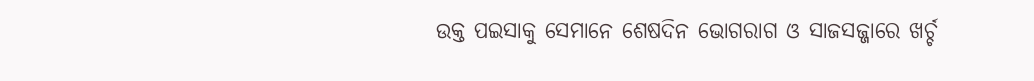ଉକ୍ତ ପଇସାକୁ ସେମାନେ ଶେଷଦିନ ଭୋଗରାଗ ଓ ସାଜସଜ୍ଜାରେ ଖର୍ଚ୍ଚ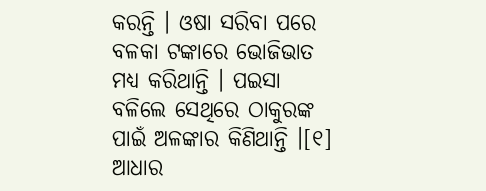କରନ୍ତି । ଓଷା ସରିବା ପରେ ବଳକା ଟଙ୍କାରେ ଭୋଜିଭାତ ମଧ୍ୟ କରିଥାନ୍ତି । ପଇସା ବଳିଲେ ସେଥିରେ ଠାକୁରଙ୍କ ପାଇଁ ଅଳଙ୍କାର କିଣିଥାନ୍ତି ।[୧]
ଆଧାର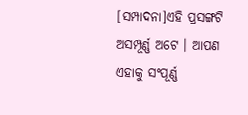[ସମ୍ପାଦନା]ଏହି ପ୍ରସଙ୍ଗଟି ଅସମ୍ପୂର୍ଣ୍ଣ ଅଟେ । ଆପଣ ଏହାକୁ ସଂପୂର୍ଣ୍ଣ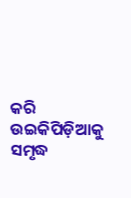କରି ଉଇକିପିଡ଼ିଆକୁ ସମୃଦ୍ଧ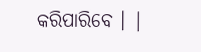କରିପାରିବେ । |